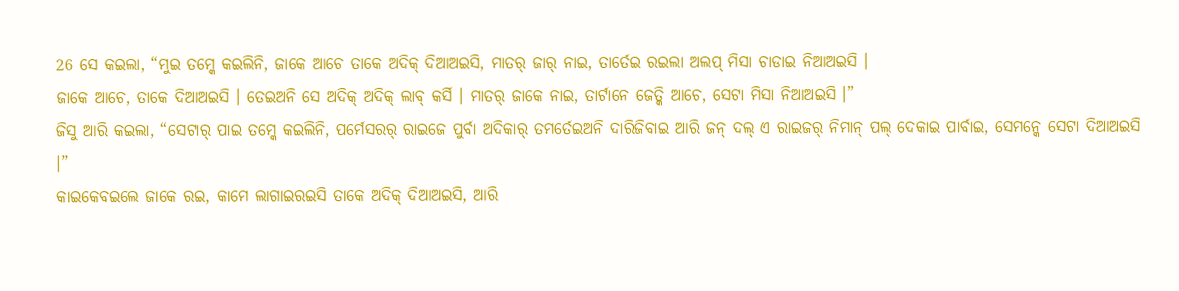26 ସେ କଇଲା, “ମୁଇ ତମ୍କେ କଇଲିନି, ଜାକେ ଆଚେ ତାକେ ଅଦିକ୍ ଦିଆଅଇସି, ମାତର୍ ଜାର୍ ନାଇ, ତାର୍ତେଇ ରଇଲା ଅଲପ୍ ମିସା ଚାଡାଇ ନିଆଅଇସି ।
ଜାକେ ଆଚେ, ତାକେ ଦିଆଅଇସି । ତେଇଅନି ସେ ଅଦିକ୍ ଅଦିକ୍ ଲାବ୍ କର୍ସି । ମାତର୍ ଜାକେ ନାଇ, ତାର୍ଟାନେ ଜେତ୍କି ଆଚେ, ସେଟା ମିସା ନିଆଅଇସି ।”
ଜିସୁ ଆରି କଇଲା, “ସେଟାର୍ ପାଇ ତମ୍କେ କଇଲିନି, ପର୍ମେସରର୍ ରାଇଜେ ପୁର୍ବା ଅଦିକାର୍ ତମର୍ତେଇଅନି ଦାରିଜିବାଇ ଆରି ଜନ୍ ଦଲ୍ ଏ ରାଇଜର୍ ନିମାନ୍ ପଲ୍ ଦେକାଇ ପାର୍ବାଇ, ସେମନ୍କେ ସେଟା ଦିଆଅଇସି ।”
କାଇକେବଇଲେ ଜାକେ ରଇ, କାମେ ଲାଗାଇରଇସି ତାକେ ଅଦିକ୍ ଦିଆଅଇସି, ଆରି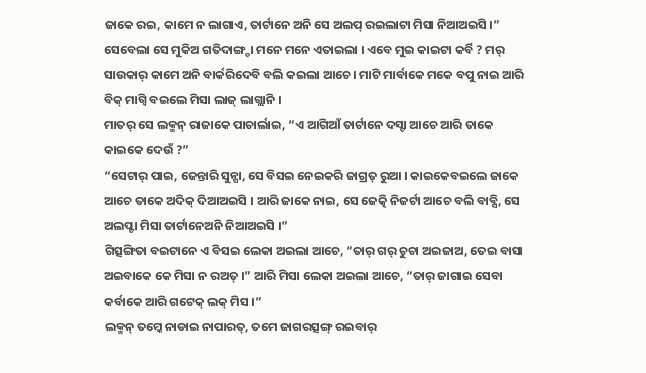ଜାକେ ରଇ, କାମେ ନ ଲାଗାଏ, ତାର୍ଟାନେ ଅନି ସେ ଅଲପ୍ ରଇଲାଟା ମିସା ନିଆଅଇସି ।”
ସେବେଲା ସେ ମୁକିଅ ଗତିଦାଙ୍ଗ୍ଡା ମନେ ମନେ ଏତାଇଲା । ଏବେ ମୁଇ କାଇଟା କର୍ବି ? ମର୍ ସାଉକାର୍ କାମେ ଅନି ବାର୍କରିଦେବି ବଲି କଇଲା ଆଚେ । ମାଟି ମାର୍ବାକେ ମକେ ବପୁ ନାଇ ଆରି ବିକ୍ ମାଗ୍ବି ବଇଲେ ମିସା ଲାଜ୍ ଲାଗ୍ଲାନି ।
ମାତର୍ ସେ ଲକ୍ମନ୍ ରାଜାକେ ପାଚାର୍ଲାଇ, “ଏ ଆଗିଆଁ ତାର୍ଟାନେ ଦସ୍ଟା ଆଚେ ଆରି ତାକେ କାଇକେ ଦେଉଁ ?”
“ସେଟାର୍ ପାଇ, ଜେନ୍ତାରି ସୁନ୍ସା, ସେ ବିସଇ ନେଇକରି ଜାଗ୍ରତ୍ ରୁଆ । କାଇକେବଇଲେ ଜାକେ ଆଚେ ତାକେ ଅଦିକ୍ ଦିଆଅଇସି । ଆରି ଜାକେ ନାଇ, ସେ ଜେତ୍କି ନିଜର୍ଟା ଆଚେ ବଲି ବାବ୍ସି, ସେ ଅଲପ୍ଟା ମିସା ତାର୍ଟାନେଅନି ନିଆଅଇସି ।”
ଗିତ୍ସଙ୍ଗିତା ବଇଟାନେ ଏ ବିସଇ ଲେକା ଅଇଲା ଆଚେ, “ତାର୍ ଗର୍ ଚୁଚା ଅଇଜାଅ, ତେଇ ବାସା ଅଇବାକେ କେ ମିସା ନ ରଅତ୍ ।” ଆରି ମିସା ଲେକା ଅଇଲା ଆଚେ, “ତାର୍ ଜାଗାଇ ସେବା କର୍ବାକେ ଆରି ଗଟେକ୍ ଲକ୍ ମିସ ।”
ଲକ୍ମନ୍ ତମ୍କେ ନାଡାଇ ନାପାରତ୍, ତମେ ଜାଗରତ୍ସଙ୍ଗ୍ ରଇବାର୍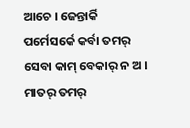ଆଚେ । ଜେନ୍ତାର୍କି ପର୍ମେସର୍କେ କର୍ବା ତମର୍ ସେବା କାମ୍ ବେକାର୍ ନ ଅ । ମାତର୍ ତମର୍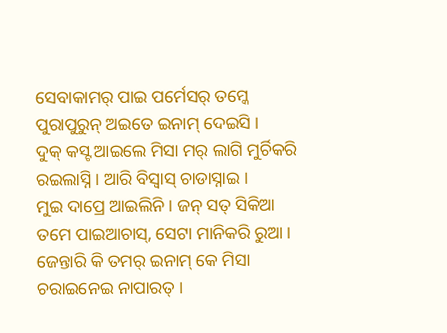ସେବାକାମର୍ ପାଇ ପର୍ମେସର୍ ତମ୍କେ ପୁରାପୁରୁନ୍ ଅଇତେ ଇନାମ୍ ଦେଇସି ।
ଦୁକ୍ କସ୍ଟ ଆଇଲେ ମିସା ମର୍ ଲାଗି ମୁର୍ଚିକରି ରଇଲାସ୍ନି । ଆରି ବିସ୍ବାସ୍ ଚାଡାସ୍ନାଇ ।
ମୁଇ ଦାପ୍ରେ ଆଇଲିନି । ଜନ୍ ସତ୍ ସିକିଆ ତମେ ପାଇଆଚାସ୍, ସେଟା ମାନିକରି ରୁଆ । ଜେନ୍ତାରି କି ତମର୍ ଇନାମ୍ କେ ମିସା ଚରାଇନେଇ ନାପାରତ୍ ।